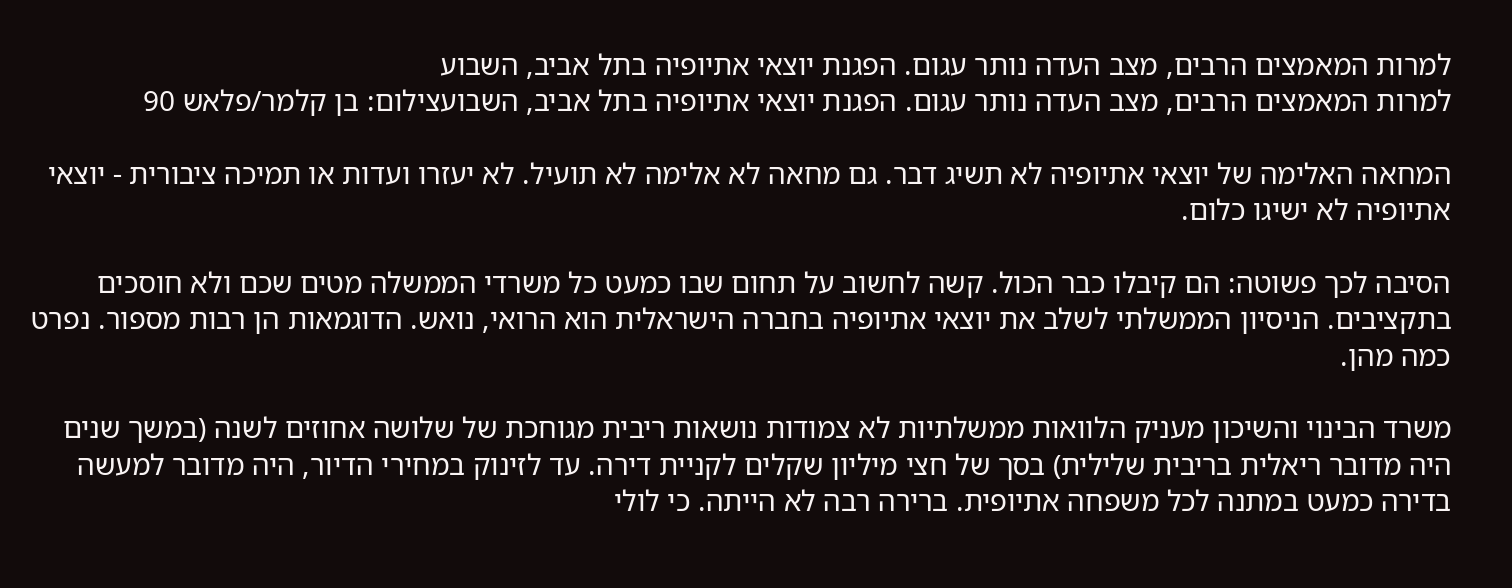למרות המאמצים הרבים, מצב העדה נותר עגום. הפגנת יוצאי אתיופיה בתל אביב, השבוע
למרות המאמצים הרבים, מצב העדה נותר עגום. הפגנת יוצאי אתיופיה בתל אביב, השבועצילום: בן קלמר/פלאש 90

המחאה האלימה של יוצאי אתיופיה לא תשיג דבר. גם מחאה לא אלימה לא תועיל. לא יעזרו ועדות או תמיכה ציבורית - יוצאי אתיופיה לא ישיגו כלום.

הסיבה לכך פשוטה: הם קיבלו כבר הכול. קשה לחשוב על תחום שבו כמעט כל משרדי הממשלה מטים שכם ולא חוסכים בתקציבים. הניסיון הממשלתי לשלב את יוצאי אתיופיה בחברה הישראלית הוא הרואי, נואש. הדוגמאות הן רבות מספור. נפרט כמה מהן.

משרד הבינוי והשיכון מעניק הלוואות ממשלתיות לא צמודות נושאות ריבית מגוחכת של שלושה אחוזים לשנה (במשך שנים היה מדובר ריאלית בריבית שלילית) בסך של חצי מיליון שקלים לקניית דירה. עד לזינוק במחירי הדיור, היה מדובר למעשה בדירה כמעט במתנה לכל משפחה אתיופית. ברירה רבה לא הייתה. כי לולי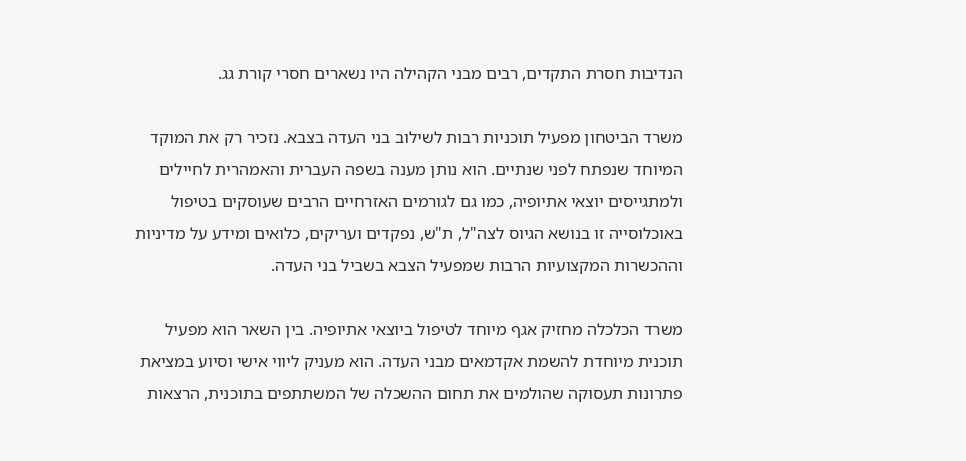הנדיבות חסרת התקדים, רבים מבני הקהילה היו נשארים חסרי קורת גג.

משרד הביטחון מפעיל תוכניות רבות לשילוב בני העדה בצבא. נזכיר רק את המוקד המיוחד שנפתח לפני שנתיים. הוא נותן מענה בשפה העברית והאמהרית לחיילים ולמתגייסים יוצאי אתיופיה, כמו גם לגורמים האזרחיים הרבים שעוסקים בטיפול באוכלוסייה זו בנושא הגיוס לצה"ל, ת"ש, נפקדים ועריקים, כלואים ומידע על מדיניות וההכשרות המקצועיות הרבות שמפעיל הצבא בשביל בני העדה.

משרד הכלכלה מחזיק אגף מיוחד לטיפול ביוצאי אתיופיה. בין השאר הוא מפעיל תוכנית מיוחדת להשמת אקדמאים מבני העדה. הוא מעניק ליווי אישי וסיוע במציאת פתרונות תעסוקה שהולמים את תחום ההשכלה של המשתתפים בתוכנית, הרצאות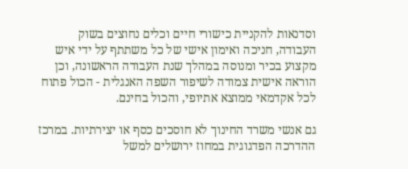וסדנאות להקניית כישורי חיים וכלים נחוצים בשוק העבודה, חניכה ואימון אישי של כל משתתף על ידי איש מקצוע בכיר ומנוסה במהלך שנת העבודה הראשונה, וכן הוראה אישית צמודה לשיפור השפה האנגלית - הכול פתוח לכל אקדמאי ממוצא אתיופי, והכול בחינם.

גם אנשי משרד החינוך לא חוסכים כסף או יצירתיות. במרכז ההדרכה הפדגוגית במחוז ירושלים למשל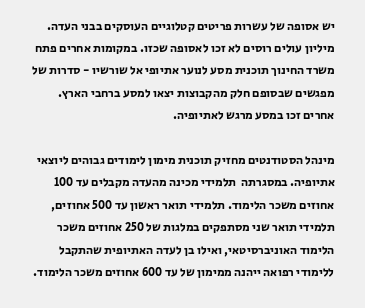יש אסופה של עשרות פריטים קטלוגיים העוסקים בבני העדה. מיליון עולים רוסים לא זכו לאסופה שכזו. במקומות אחרים פתח משרד החינוך תוכנית מסע לנוער אתיופי אל שורשיו - סדרות של מפגשים שבסופם חלק מהקבוצות יצאו למסע ברחבי הארץ. אחרים זכו במסע מרגש לאתיופיה.

מינהל הסטודנטים מחזיק תוכנית מימון לימודים גבוהים ליוצאי אתיופיה. במסגרתה  תלמידי מכינה מהעדה מקבלים עד 100 אחוזים משכר הלימוד. תלמידי תואר ראשון עד 500 אחוזים, תלמידי תואר שני מסתפקים במלגות של 250 אחוזים משכר הלימוד האוניברסיטאי, ואילו בן לעדה האתיופית שהתקבל ללימודי רפואה ייהנה ממימון של עד 600 אחוזים משכר הלימוד.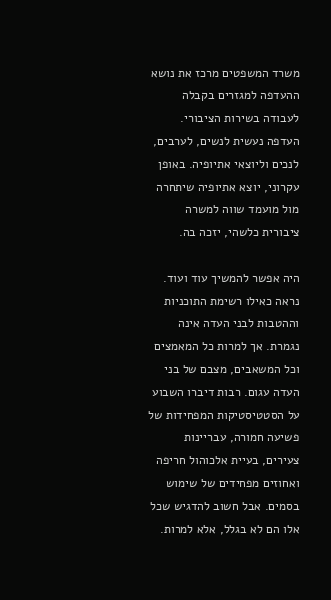משרד המשפטים מרכז את נושא ההעדפה למגזרים בקבלה לעבודה בשירות הציבורי. העדפה נעשית לנשים, לערבים, לנכים וליוצאי אתיופיה. באופן עקרוני, יוצא אתיופיה שיתחרה מול מועמד שווה למשרה ציבורית כלשהי, יזכה בה.

היה אפשר להמשיך עוד ועוד. נראה כאילו רשימת התוכניות וההטבות לבני העדה אינה נגמרת. אך למרות כל המאמצים וכל המשאבים, מצבם של בני העדה עגום. רבות דיברו השבוע על הסטטיסטיקות המפחידות של פשיעה חמורה, עבריינות צעירים, בעיית אלכוהול חריפה ואחוזים מפחידים של שימוש בסמים. אבל חשוב להדגיש שכל אלו הם לא בגלל, אלא למרות.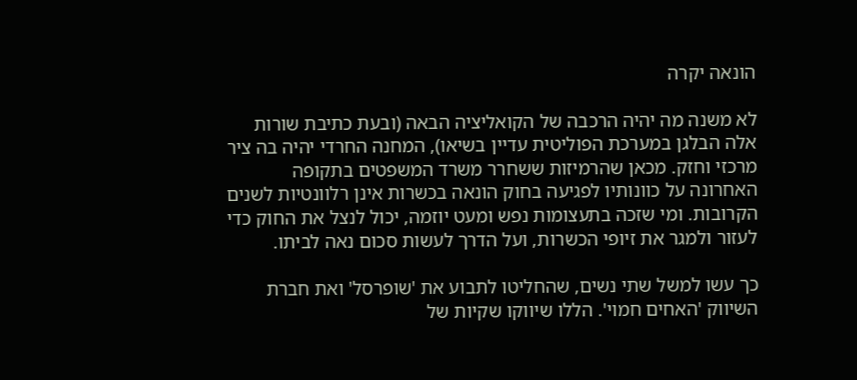הונאה יקרה

לא משנה מה יהיה הרכבה של הקואליציה הבאה (ובעת כתיבת שורות אלה הבלגן במערכת הפוליטית עדיין בשיאו), המחנה החרדי יהיה בה ציר מרכזי וחזק. מכאן שהרמיזות ששחרר משרד המשפטים בתקופה האחרונה על כוונותיו לפגיעה בחוק הונאה בכשרות אינן רלוונטיות לשנים הקרובות. ומי שזכה בתעצומות נפש ומעט יוזמה, יכול לנצל את החוק כדי לעזור ולמגר את זיופי הכשרות, ועל הדרך לעשות סכום נאה לביתו.

כך עשו למשל שתי נשים, שהחליטו לתבוע את 'שופרסל' ואת חברת השיווק 'האחים חמוי'. הללו שיווקו שקיות של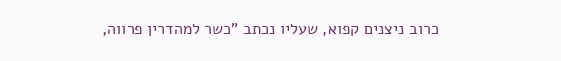כרוב ניצנים קפוא, שעליו נכתב "כשר למהדרין פרווה,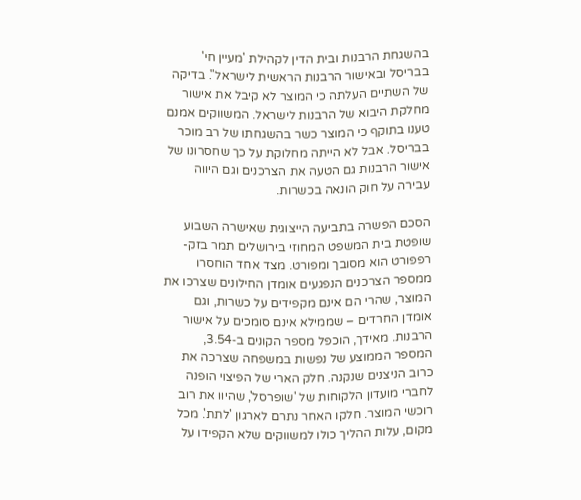בהשגחת הרבנות ובית הדין לקהילת 'מעיין חי' בבריסל ובאישור הרבנות הראשית לישראל". בדיקה של השתיים העלתה כי המוצר לא קיבל את אישור מחלקת היבוא של הרבנות לישראל. המשווקים אמנם טענו בתוקף כי המוצר כשר בהשגחתו של רב מוכר בבריסל. אבל לא הייתה מחלוקת על כך שחסרונו של אישור הרבנות גם הטעה את הצרכנים וגם היווה עבירה על חוק הונאה בכשרות.

הסכם הפשרה בתביעה הייצוגית שאישרה השבוע שופטת בית המשפט המחוזי בירושלים תמר בזק-רפפורט הוא מסובך ומפורט. מצד אחד הוחסרו ממספר הצרכנים הנפגעים אומדן החילונים שצרכו את המוצר, שהרי הם אינם מקפידים על כשרות, וגם אומדן החרדים – שממילא אינם סומכים על אישור הרבנות. מאידך, הוכפל מספר הקונים ב‑3.54, המספר הממוצע של נפשות במשפחה שצרכה את כרוב הניצנים שנקנה. חלק הארי של הפיצוי הופנה לחברי מועדון הלקוחות של 'שופרסל', שהיוו את רוב רוכשי המוצר. חלקו האחר נתרם לארגון 'לתת'. מכל מקום, עלות ההליך כולו למשווקים שלא הקפידו על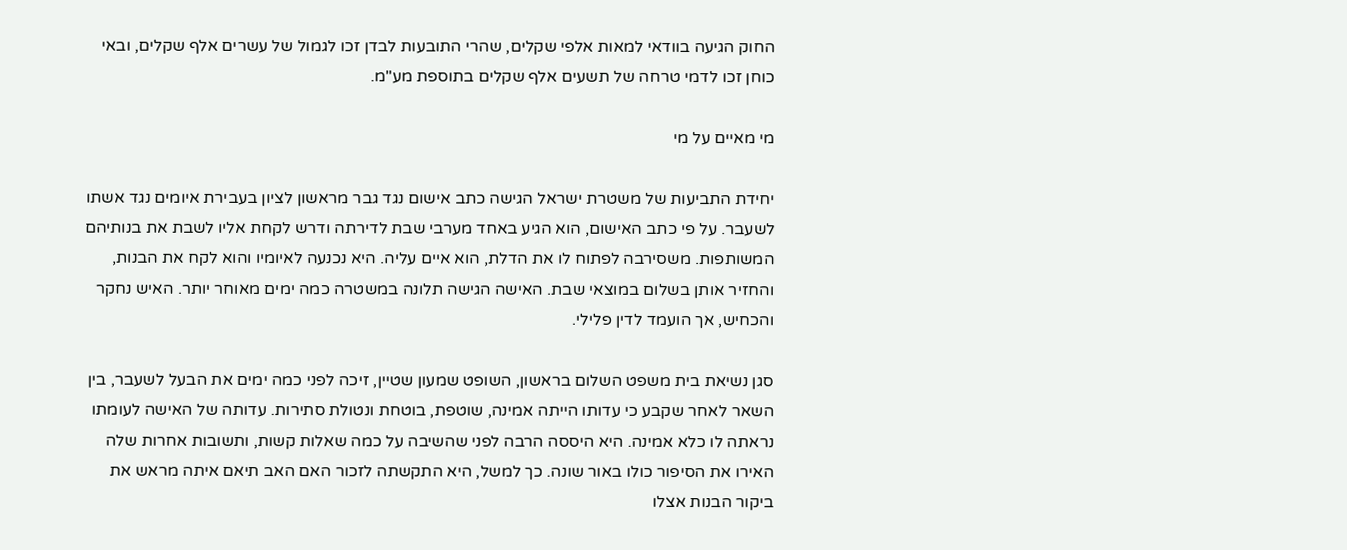החוק הגיעה בוודאי למאות אלפי שקלים, שהרי התובעות לבדן זכו לגמול של עשרים אלף שקלים, ובאי כוחן זכו לדמי טרחה של תשעים אלף שקלים בתוספת מע"מ.

מי מאיים על מי

יחידת התביעות של משטרת ישראל הגישה כתב אישום נגד גבר מראשון לציון בעבירת איומים נגד אשתו לשעבר. על פי כתב האישום, הוא הגיע באחד מערבי שבת לדירתה ודרש לקחת אליו לשבת את בנותיהם המשותפות. משסירבה לפתוח לו את הדלת, הוא איים עליה. היא נכנעה לאיומיו והוא לקח את הבנות, והחזיר אותן בשלום במוצאי שבת. האישה הגישה תלונה במשטרה כמה ימים מאוחר יותר. האיש נחקר והכחיש, אך הועמד לדין פלילי.

סגן נשיאת בית משפט השלום בראשון, השופט שמעון שטיין, זיכה לפני כמה ימים את הבעל לשעבר, בין השאר לאחר שקבע כי עדותו הייתה אמינה, שוטפת, בוטחת ונטולת סתירות. עדותה של האישה לעומתו נראתה לו כלא אמינה. היא היססה הרבה לפני שהשיבה על כמה שאלות קשות, ותשובות אחרות שלה האירו את הסיפור כולו באור שונה. כך למשל, היא התקשתה לזכור האם האב תיאם איתה מראש את ביקור הבנות אצלו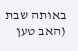באותה שבת (האב טען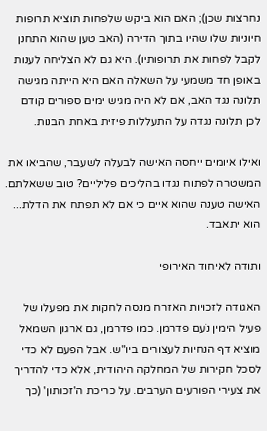נחרצות שכן); האם הוא ביקש שלפחות תוציא תרופות חיוניות שלו שהיו בתוך הדירה (האב טען שהוא התחנן לקבל לפחות את תרופותיו). היא גם לא הצליחה לענות באופן חד משמעי על השאלה האם היא הייתה מגישה תלונה נגד האב, אם לא היה מגיש ימים ספורים קודם לכן תלונה נגדה על התעללות פיזית באחת הבנות.

ואילו איומים ייחסה האישה לבעלה לשעבר, שהביאו את המשטרה לפתוח נגדו בהליכים פליליים? טוב ששאלתם. האישה טענה שהוא איים כי אם לא תפתח את הדלת... הוא יתאבד.

ותודה לאיחוד האירופי

האגודה לזכויות האזרח מנסה לחקות את מפעלו של פעיל הימין נֹעם פדרמן. כמו פדרמן, גם ארגון השמאל מוציא דף הנחיות לעצורים ביו"ש. אבל הפעם לא כדי לסכל חקירות של המחלקה היהודית, אלא כדי להדריך את צעירי הפורעים הערבים. על כריכת ה'זכותון' (כך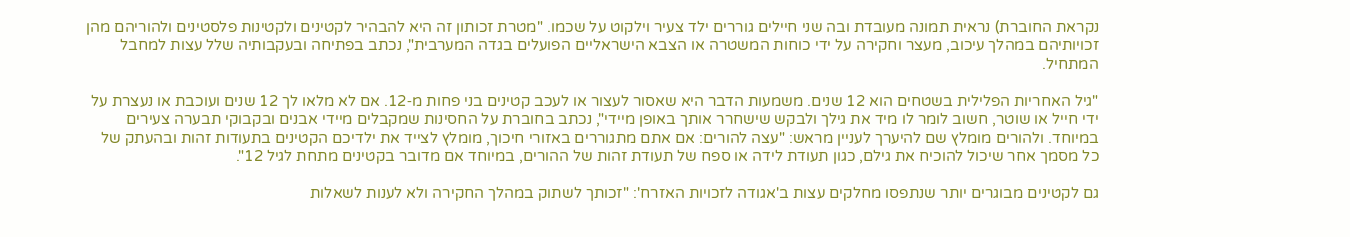נקראת החוברת) נראית תמונה מעובדת ובה שני חיילים גוררים ילד צעיר וילקוט על שכמו. "מטרת זכותון זה היא להבהיר לקטינים ולקטינות פלסטינים ולהוריהם מהן זכויותיהם במהלך עיכוב, מעצר וחקירה על ידי כוחות המשטרה או הצבא הישראליים הפועלים בגדה המערבית", נכתב בפתיחה ובעקבותיה שלל עצות למחבל המתחיל.

"גיל האחריות הפלילית בשטחים הוא 12 שנים. משמעות הדבר היא שאסור לעצור או לעכב קטינים בני פחות מ‑12. אם לא מלאו לך 12 שנים ועוכבת או נעצרת על ידי חייל או שוטר, חשוב לומר לו מיד את גילך ולבקש שישחרר אותך באופן מיידי", נכתב בחוברת על החסינות שמקבלים מיידי אבנים ובקבוקי תבערה צעירים במיוחד. ולהורים מומלץ שם להיערך לעניין מראש: "עצה להורים: אם אתם מתגוררים באזורי חיכוך, מומלץ לצייד את ילדיכם הקטינים בתעודות זהות ובהעתק של כל מסמך אחר שיכול להוכיח את גילם, כגון תעודת לידה או ספח של תעודת זהות של ההורים, במיוחד אם מדובר בקטינים מתחת לגיל 12".

גם לקטינים מבוגרים יותר שנתפסו מחלקים עצות ב'אגודה לזכויות האזרח': "זכותך לשתוק במהלך החקירה ולא לענות לשאלות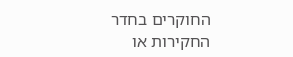החוקרים בחדר החקירות או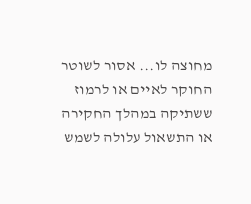מחוצה לו... אסור לשוטר החוקר לאיים או לרמוז ששתיקה במהלך החקירה או התשאול עלולה לשמש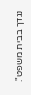נגדך בבית משפט".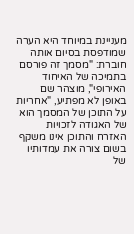מעניינת במיוחד היא הערה שמודפסת בסיום אותה חוברת: "מסמך זה פורסם בתמיכה של האיחוד האירופי", מוצהר שם באופן לא מפתיע, "אחריות על התוכן של המסמך הוא של האגודה לזכויות האזרח והתוכן אינו משקף בשום צורה את עמדותיו של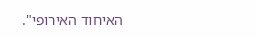האיחוד האירופי".